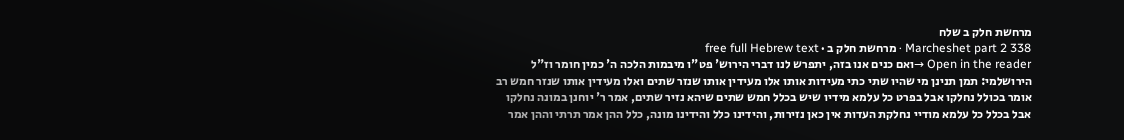מרחשת חלק ב שלח
Marcheshet part 2 338 · מרחשת חלק ב · free full Hebrew text
Open in the reader →ואם כנים אנו בזה, יתפרש לנו דברי הירוש' פט"ו מיבמות הלכה ה' כמין חומר וז"ל הירושלמי: תמן תנינן מי שהיו שתי כתי מעידות אותו אלו מעידין אותו שנזר שתים ואלו מעידין אותו שנזר חמש רב אומר בכולל נחלקו אבל בפרט כל עלמא מידיו שיש בכלל חמש שתים שיהא נזיר שתים, אמר ר' יוחנן במונה נחלקו אבל בכלל כל עלמא מודיי נחלקת העדות אין כאן נזירות, והידינו כלל והידינו מונה, כלל ההן אמר תרתי וההן אמר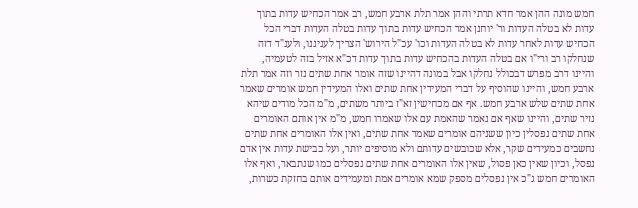חמש מונה ההן אמר חדא תרתי וההן אמר תלת ארבע חמש, רב אמר הכחיש עדות בתוך עדות לא בטלה העדות ור' יוחנן אמר הכחיש עדות בתוך עדות בטלה העדות דברי הכל הכחיש עדות לאחר עדות לא בטלה העדות וכו' עכ"ל הירוש' הצריך לעניננו, ולענ"ד דזה שנחלקו רב ורי"ו אם בטלה העדות בהכחיש עדות בתוך עדות דכ"א אזיל בזה לטעמיה, והיינו דרב מפרש דבכולל נחלקו אבל במונה דהיינו שזה אומר אחת שתים נזר וזה אמר תלת ארבע חמש, והיינו שהוסיף על דברי המעידין אחת שתים ואלו המעידין חמש אומרים שאמר אחת שתים שלש ארבע חמש. אף אם מכחישין זא"ז ביותר משתים, מ"מ הכל מודים שיהא נזיר שתים, והיינו שאף אם נאמר שהאמת עם אלו שאמרו חמש, מ"מ אין אותם האומרים אחת שתים נפסלין כיון ששניהם אומרים שאמר אחת שתים, ואין אלו האומרים אחת שתים נחשבים כמעידים שקר, אלא שכובשים עדותם ולא מוסיפים יותר, ועל כבישת עדות אין אדם נפסל, וכיון שאין כאן פסול, שאין אלו האומרים אחת שתים נפסלים כמו שנתבאר, ואף אלו האומרים חמש ג"כ אין נפסלים מספק שמא אומרים אמת ומעמידים אותם בחזקת כשרות,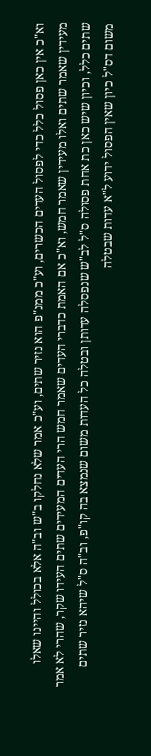וא"כ אין כאן פסול כלל כדי לפסול העדים הכשרים, וע"כ ממנ"פ הוא נזיר שתים, וע"כ אמר שלא נחלקו ב"ש וב"ה אלא בכולל והיינו שאלו מעידין שאמר שתים ואלו מעידין שאמר חמש, וא"כ אם האמת כדברי העדים שאמר חמש הרי העדים המעידים שתים העידו שקר, שהרי לא אמר שתים כלל, וכיון שיש כאן כת אחת פסולה ס"ל לב"ש שנפסלה עדותן ובטלה כל העדות משום שנמצא בה קו"פ, וב"ה ס"ל שיהא נזיר שתים משום דס"ל כיון שאין הפסול ידוע ל"א עדות שבטלה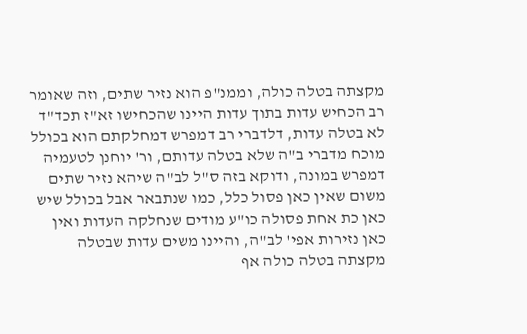מקצתה בטלה כולה, וממנ"פ הוא נזיר שתים, וזה שאומר רב הכחיש עדות בתוך עדות היינו שהכחישו זא"ז תכד"ד לא בטלה עדות, דלדברי רב דמפרש דמחלקתם הוא בכולל מוכח מדברי ב"ה שלא בטלה עדותם, ור' יוחנן לטעמיה דמפרש במונה, ודוקא בזה ס"ל לב"ה שיהא נזיר שתים משום שאין כאן פסול כלל, כמו שנתבאר אבל בכולל שיש כאן כת אחת פסולה כו"ע מודים שנחלקה העדות ואין כאן נזירות אפי' לב"ה, והיינו משים עדות שבטלה מקצתה בטלה כולה אף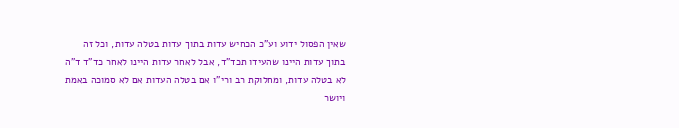שאין הפסול ידוע וע"כ הכחיש עדות בתוך עדות בטלה עדות, וכל זה בתוך עדות היינו שהעידו תכד"ד, אבל לאחר עדות היינו לאחר כד"ד ד"ה לא בטלה עדות, ומחלוקת רב ורי"ו אם בטלה העדות אם לא סמוכה באמת ויושר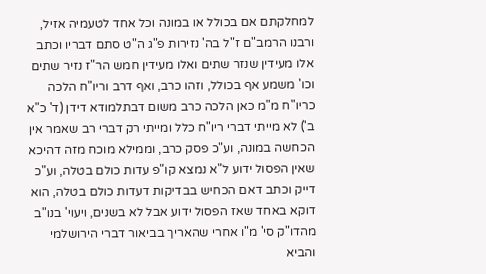למחלקתם אם בכולל או במונה וכל אחד לטעמיה אזיל, ורבנו הרמב"ם ז"ל בה' נזירות פ"ג ה"ט סתם דבריו וכתב אלו מעידין שנזר שתים ואלו מעידין חמש הר"ז נזיר שתים וכו' משמע אף בכולל, וזהו כרב, ואף דרב וריו"ח הלכה כריו"ח מ"מ כאן הלכה כרב משום דבתלמודא דידן (ד' כ"א ב') לא מייתי דברי ריו"ח כלל ומייתי רק דברי רב שאמר אין הכחשה במונה, וע"כ פסק כרב, וממילא מוכח מזה דהיכא שאין הפסול ידוע ל"א נמצא קו"פ עדות כולם בטלה, וע"כ דייק וכתב דאם הכחיש בבדיקות דעדות כולם בטלה, הוא דוקא באחד שאז הפסול ידוע אבל לא בשנים, ויעוי' בנו"ב מהדו"ק סי' מ"ו אחרי שהאריך בביאור דברי הירושלמי והביא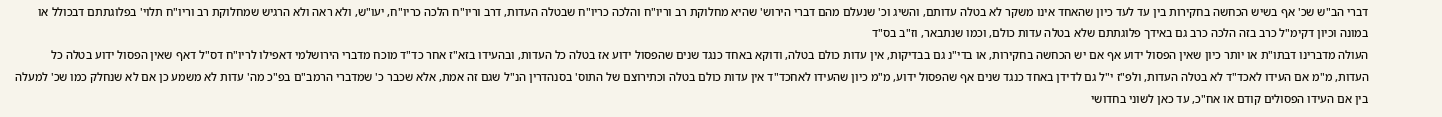דברי הב"ש שכ' אף בשיש הכחשה בחקירות בין עד לעד כיון שהאחד אינו משקר לא בטלה עדותם, והשיג וכ' שנעלם מהם דברי הירוש' שהיא מחלוקת רב וריו"ח והלכה כריו"ח שבטלה העדות, דרב וריו"ח הלכה כריו"ח, יעו"ש, ולא ראה ולא הרגיש שמחלוקת רב וריו"ח תלוי' בפלוגתתם דבכולל או במונה וכיון דקימ"ל כרב בזה הלכה כרב גם באידך פלוגתתם שלא בטלה עדות כולם, וכמו שנתבאר, וז"ב בס"ד
העולה מדברינו דבתו"ת או יותר כיון שאין הפסול ידוע אף אם יש הכחשה בחקירות, או בדי"נ גם בבדיקות, אין עדות כולם בטלה, ודוקא באחד כנגד שנים שהפסול ידוע אז בטלה כל העדות, ובהעידו בזא"ז אחר כד"ד מוכח מדברי הירושלמי דאפילו לריו"ח דס"ל דאף שאין הפסול ידוע בטלה כל העדות, מ"מ אם העידו לאכד"ד לא בטלה העדות, ולפ"ז י"ל גם לדידן באחד כנגד שנים אף שהפסול ידוע, מ"מ כיון שהעידו לאחכד"ד אין עדות כולם בטלה וכתירוצם של התוס' בסנהדרין הנ"ל שגם זה אמת, אלא שכבר כ' שמדברי הרמב"ם בפ"כ מה' עדות לא משמע כן אם לא שנחלק כמו שכ' למעלה בין אם העידו הפסולים קודם או אח"כ, עד כאן לשוני בחדושי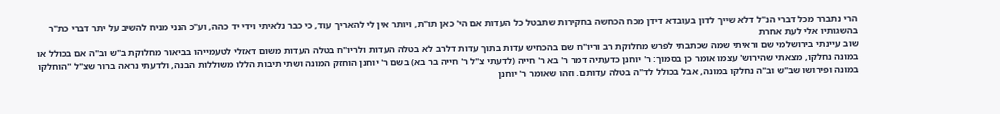הרי נתברר מכל דברי הנ"ל דלא שייך לדון בעובדא דידן מכח הכחשה בחקירות שתבטל כל העדות אם הי' כאן תו"ת, ויותר אין לי להאריך עוד, כי כבר נלאיתי וידי יד כהה, וע"כ הנני מניח להשיב על יתר דברי כת"ר בהשגותיו אלי לעת אחרת
שוב עיינתי בירושלמי שם וראיתי שמה שכתבתי לפרש מחלוקת רב וריו"ח שם בהכחיש עדות בתוך עדות דלרב לא בטלה העדות ולריו"ח בטלה העדות משום דאזלי לטעמייהו בביאור מחלוקת ב"ש וב"ה אם בכולל או במונה נחלקו, מצאתי שהירוש' עצמו אומר כן בסמוך: ר' יוחנן כדעתיה דמר ר' בא ר' חייה (לדעתי צ"ל ר' חייה בר בא) בשם ר' יוחנן הוחזק המונה ושתי תיבות הללו משוללות הבנה, ולדעתי נראה ברור שצ"ל ''הוחלקו במונה ופירושו שב"ש וב"ה נחלקו במונה, אבל בכולל לד"ה בטלה עדותם. וזהו שאומר ר' יוחנן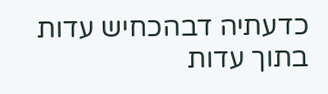כדעתיה דבהכחיש עדות בתוך עדות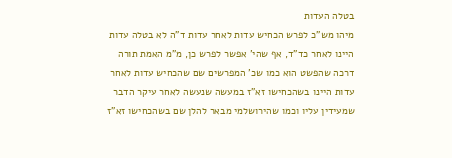בטלה העדות
מיהו מש"כ לפרש הכחיש עדות לאחר עדות ד"ה לא בטלה עדות היינו לאחר כד"ד, אף שהי' אפשר לפרש כן, מ"מ האמת תורה דרכה שהפשט הוא כמו שכ' המפרשים שם שהכחיש עדות לאחר עדות היינו בשהכחישו זא"ז במעשה שנעשה לאחר עיקר הדבר שמעידין עליו וכמו שהירושלמי מבאר להלן שם בשהכחישו זא"ז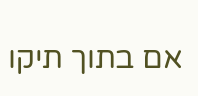אם בתוך תיקו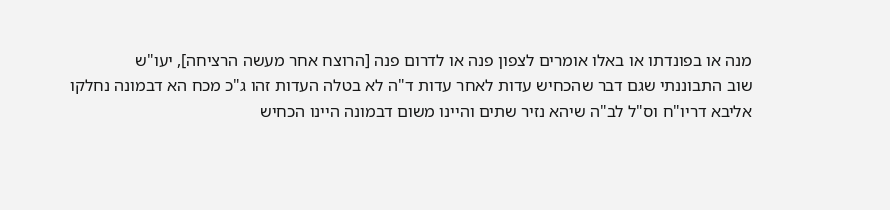מנה או בפונדתו או באלו אומרים לצפון פנה או לדרום פנה [הרוצח אחר מעשה הרציחה], יעו"ש
שוב התבוננתי שגם דבר שהכחיש עדות לאחר עדות ד"ה לא בטלה העדות זהו ג"כ מכח הא דבמונה נחלקו אליבא דריו"ח וס"ל לב"ה שיהא נזיר שתים והיינו משום דבמונה היינו הכחיש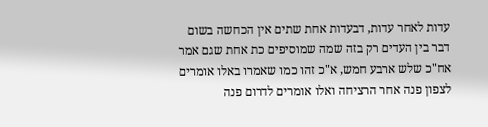עדות לאחר עדות, דבעדות אחת שתים אין הכחשה בשום דבר בין העדים רק בזה שמה שמוסיפים כת אחת שגם אמר אח"כ שלש ארבע חמש, א"כ זהו כמו שאמרו באלו אומרים לצפון פנה אחר הרציחה ואלו אומרים לדרום פנה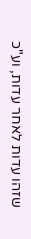שזהו עדות לאחר עדות, וע"כ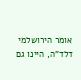אומר הירושלמי דלד"ה, היינו גם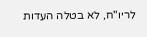לריו"ח, לא בטלה העדות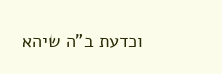וכדעת ב"ה שיהא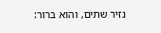נזיר שתים, והוא ברור: